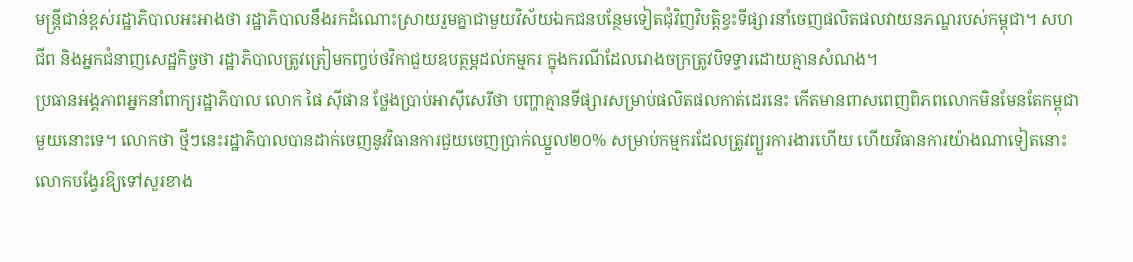មន្ត្រីជាន់ខ្ពស់រដ្ឋាភិបាលអះអាងថា រដ្ឋាភិបាលនឹងរកដំណោះស្រាយរួមគ្នាជាមួយវិស័យឯកជនបន្ថែមទៀតជុំវិញវិបត្តិខ្វះទីផ្សារនាំចេញផលិតផលវាយនភណ្ឌរបស់កម្ពុជា។ សហជីព និងអ្នកជំនាញសេដ្ឋកិច្ចថា រដ្ឋាភិបាលត្រូវត្រៀមកញ្ចប់ថវិកាជួយឧបត្ថម្ភដល់កម្មករ ក្នុងករណីដែលរោងចក្រត្រូវបិទទ្វារដោយគ្មានសំណង។
ប្រធានអង្គភាពអ្នកនាំពាក្យរដ្ឋាភិបាល លោក ផៃ ស៊ីផាន ថ្លែងប្រាប់អាស៊ីសេរីថា បញ្ហាគ្មានទីផ្សារសម្រាប់ផលិតផលកាត់ដេរនេះ កើតមានពាសពេញពិភពលោកមិនមែនតែកម្ពុជាមួយនោះទេ។ លោកថា ថ្មីៗនេះរដ្ឋាភិបាលបានដាក់ចេញនូវវិធានការជួយចេញប្រាក់ឈ្នួល២០% សម្រាប់កម្មករដែលត្រូវព្យួរការងារហើយ ហើយវិធានការយ៉ាងណាទៀតនោះ លោកបង្វែរឱ្យទៅសួរខាង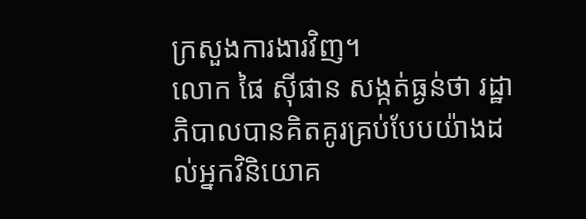ក្រសួងការងារវិញ។
លោក ផៃ ស៊ីផាន សង្កត់ធ្ងន់ថា រដ្ឋាភិបាលបានគិតគូរគ្រប់បែបយ៉ាងដល់អ្នកវិនិយោគ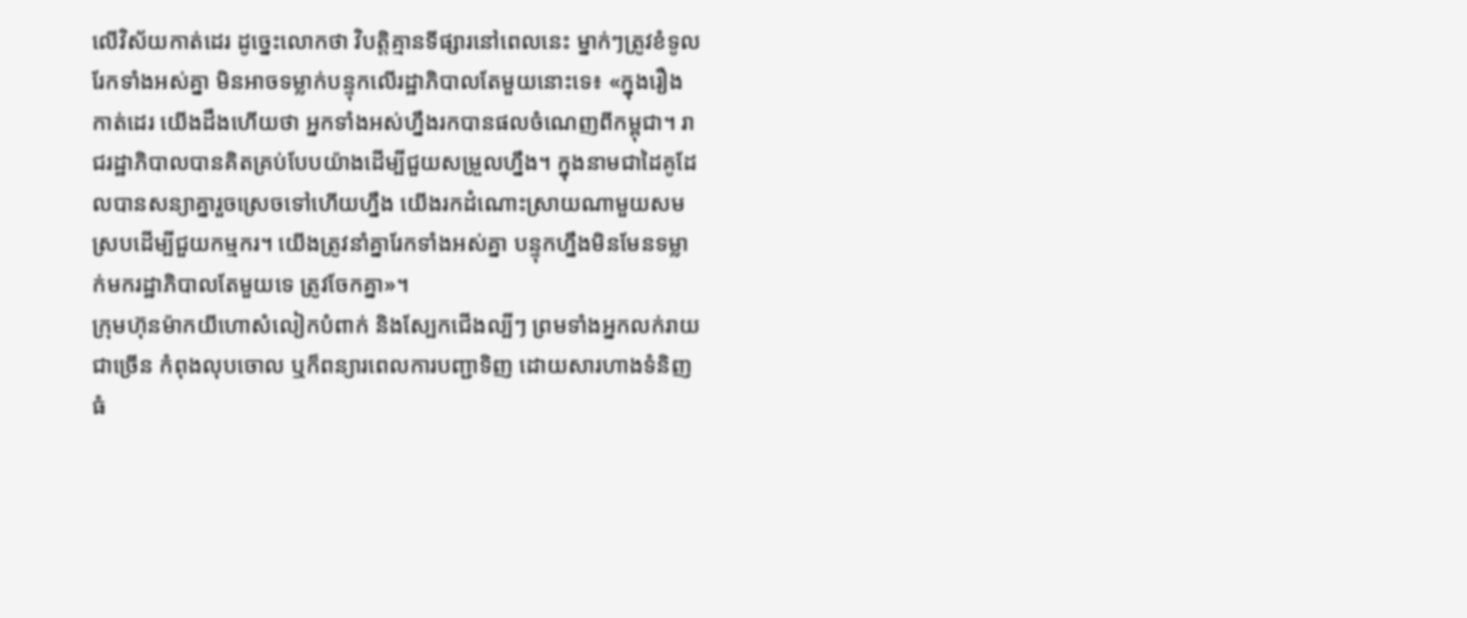លើវិស័យកាត់ដេរ ដូច្នេះលោកថា វិបត្តិគ្មានទីផ្សារនៅពេលនេះ ម្នាក់ៗត្រូវខំទូលរែកទាំងអស់គ្នា មិនអាចទម្លាក់បន្ទុកលើរដ្ឋាភិបាលតែមួយនោះទេ៖ «ក្នុងរឿងកាត់ដេរ យើងដឹងហើយថា អ្នកទាំងអស់ហ្នឹងរកបានផលចំណេញពីកម្ពុជា។ រាជរដ្ឋាភិបាលបានគិតគ្រប់បែបយ៉ាងដើម្បីជួយសម្រួលហ្នឹង។ ក្នុងនាមជាដៃគូដែលបានសន្យាគ្នារួចស្រេចទៅហើយហ្នឹង យើងរកដំណោះស្រាយណាមួយសមស្របដើម្បីជួយកម្មករ។ យើងត្រូវនាំគ្នារែកទាំងអស់គ្នា បន្ទុកហ្នឹងមិនមែនទម្លាក់មករដ្ឋាភិបាលតែមួយទេ ត្រូវចែកគ្នា»។
ក្រុមហ៊ុនម៉ាកយីហោសំលៀកបំពាក់ និងស្បែកជើងល្បីៗ ព្រមទាំងអ្នកលក់រាយជាច្រើន កំពុងលុបចោល ឬក៏ពន្យារពេលការបញ្ជាទិញ ដោយសារហាងទំនិញធំ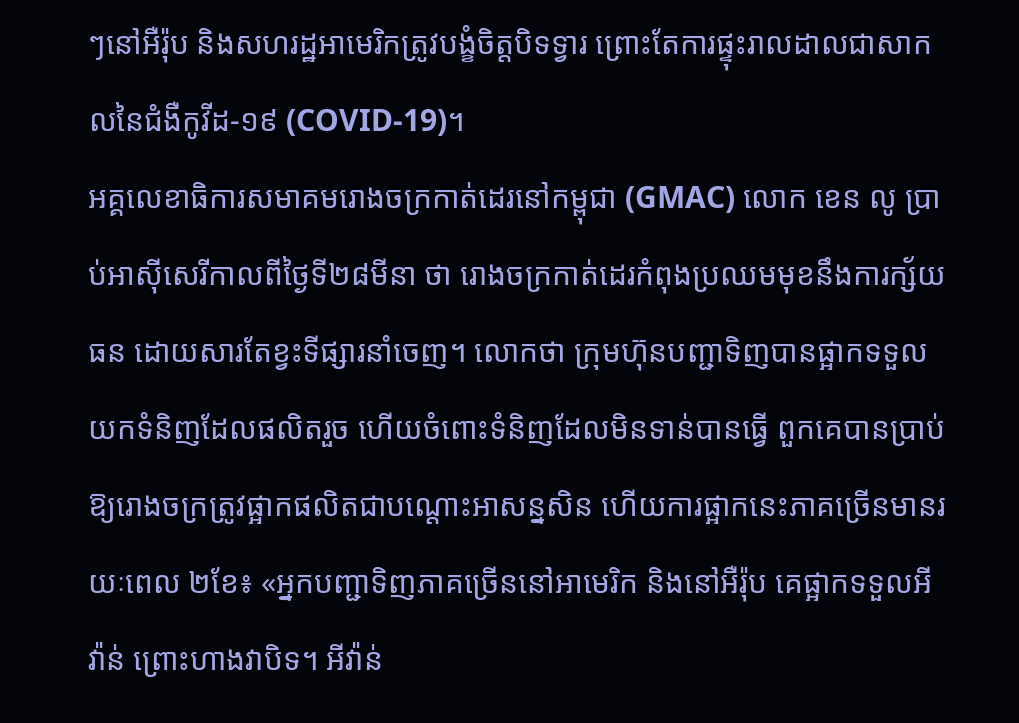ៗនៅអឺរ៉ុប និងសហរដ្ឋអាមេរិកត្រូវបង្ខំចិត្តបិទទ្វារ ព្រោះតែការផ្ទុះរាលដាលជាសាកលនៃជំងឺកូវីដ-១៩ (COVID-19)។
អគ្គលេខាធិការសមាគមរោងចក្រកាត់ដេរនៅកម្ពុជា (GMAC) លោក ខេន លូ ប្រាប់អាស៊ីសេរីកាលពីថ្ងៃទី២៨មីនា ថា រោងចក្រកាត់ដេរកំពុងប្រឈមមុខនឹងការក្ស័យធន ដោយសារតែខ្វះទីផ្សារនាំចេញ។ លោកថា ក្រុមហ៊ុនបញ្ជាទិញបានផ្អាកទទួលយកទំនិញដែលផលិតរួច ហើយចំពោះទំនិញដែលមិនទាន់បានធ្វើ ពួកគេបានប្រាប់ឱ្យរោងចក្រត្រូវផ្អាកផលិតជាបណ្ដោះអាសន្នសិន ហើយការផ្អាកនេះភាគច្រើនមានរយៈពេល ២ខែ៖ «អ្នកបញ្ជាទិញភាគច្រើននៅអាមេរិក និងនៅអឺរ៉ុប គេផ្អាកទទួលអីវ៉ាន់ ព្រោះហាងវាបិទ។ អីវ៉ាន់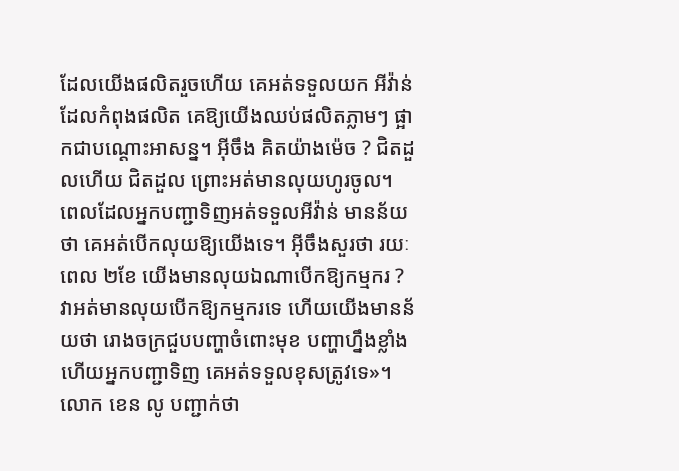ដែលយើងផលិតរួចហើយ គេអត់ទទួលយក អីវ៉ាន់ដែលកំពុងផលិត គេឱ្យយើងឈប់ផលិតភ្លាមៗ ផ្អាកជាបណ្ដោះអាសន្ន។ អ៊ីចឹង គិតយ៉ាងម៉េច ? ជិតដួលហើយ ជិតដួល ព្រោះអត់មានលុយហូរចូល។ ពេលដែលអ្នកបញ្ជាទិញអត់ទទួលអីវ៉ាន់ មានន័យថា គេអត់បើកលុយឱ្យយើងទេ។ អ៊ីចឹងសួរថា រយៈពេល ២ខែ យើងមានលុយឯណាបើកឱ្យកម្មករ ? វាអត់មានលុយបើកឱ្យកម្មករទេ ហើយយើងមានន័យថា រោងចក្រជួបបញ្ហាចំពោះមុខ បញ្ហាហ្នឹងខ្លាំង ហើយអ្នកបញ្ជាទិញ គេអត់ទទួលខុសត្រូវទេ»។
លោក ខេន លូ បញ្ជាក់ថា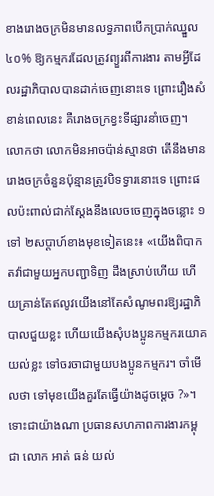ខាងរោងចក្រមិនមានលទ្ធភាពបើកប្រាក់ឈ្នួល៤០% ឱ្យកម្មករដែលត្រូវព្យួរពីការងារ តាមអ្វីដែលរដ្ឋាភិបាលបានដាក់ចេញនោះទេ ព្រោះរឿងសំខាន់ពេលនេះ គឺរោងចក្រខ្វះទីផ្សារនាំចេញ។ លោកថា លោកមិនអាចប៉ាន់ស្មានថា តើនឹងមានរោងចក្រចំនួនប៉ុន្មានត្រូវបិទទ្វារនោះទេ ព្រោះផលប៉ះពាល់ជាក់ស្ដែងនឹងលេចចេញក្នុងចន្លោះ ១ ទៅ ២សប្ដាហ៍ខាងមុខទៀតនេះ៖ «យើងពិបាកតវ៉ាជាមួយអ្នកបញ្ជាទិញ ដឹងស្រាប់ហើយ ហើយគ្រាន់តែឥលូវយើងនៅតែសំណូមពរឱ្យរដ្ឋាភិបាលជួយខ្លះ ហើយយើងសុំបងប្អូនកម្មករយោគយល់ខ្លះ ទៅចរចាជាមួយបងប្អូនកម្មករ។ ចាំមើលថា ទៅមុខយើងគួរតែធ្វើយ៉ាងដូចម្ដេច ?»។
ទោះជាយ៉ាងណា ប្រធានសហភាពការងារកម្ពុជា លោក អាត់ ធន់ យល់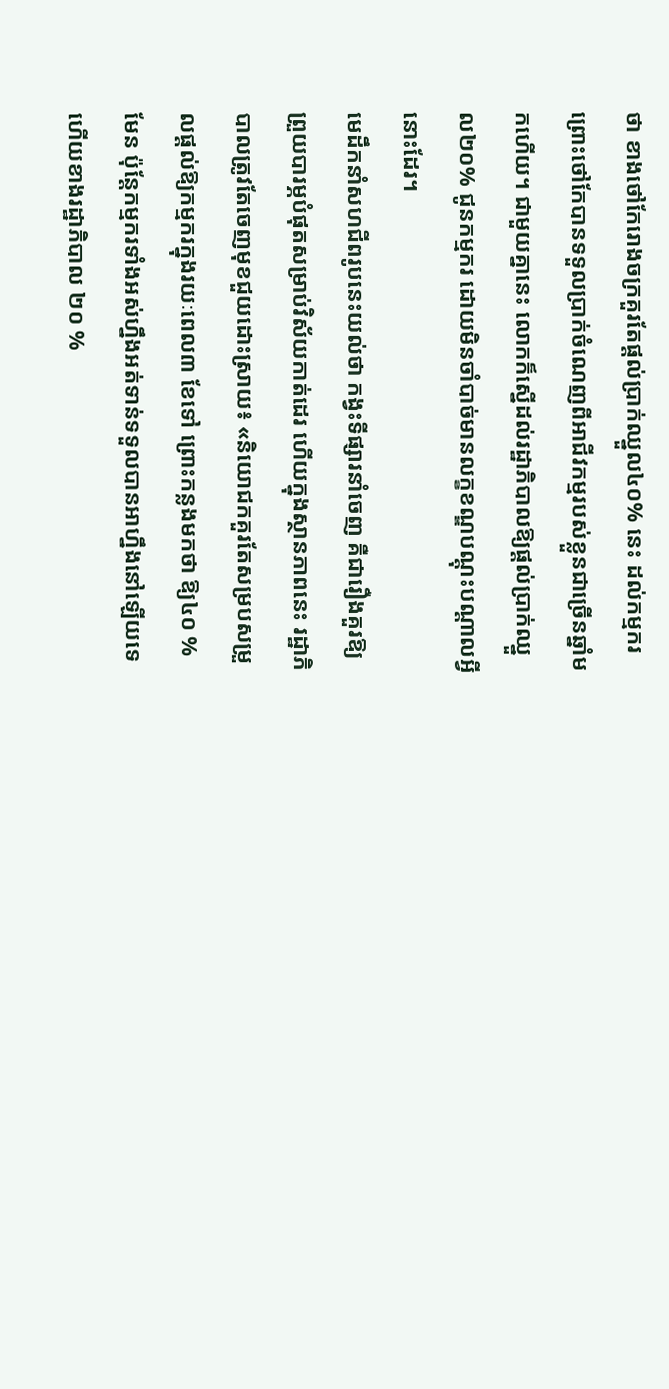ថា ខាងថៅកែរោងចក្រគួរតែផ្តល់ប្រាក់ឈ្នួល៤០% នេះ ដល់កម្មករ ព្រោះថៅកែបានទទួលប្រាក់ចំណេញពីអាជីវកម្មរបស់ខ្លួនជាច្រើនឆ្នាំមកហើយ។ ជាមួយគ្នានេះ លោកក៏ស្នើដល់រដ្ឋាភិបាលឱ្យផ្ដល់ប្រាក់ឈ្នួល២០% ជូនកម្មករ ដោយមិនចាំបាច់មានលក្ខខណ្ឌបណ្ដុះបណ្ដាលអ្វីនោះដែរ។
មេដឹកនាំសហជីពរូបនេះយល់ថា កង្វះទីផ្សារនាំចេញ គឺជារឿងគួរឱ្យព្រួយបារម្ភបំផុតសម្រាប់វិស័យកាត់ដេរ ហើយក្នុងស្ថានភាពនេះ រដ្ឋាភិបាលត្រូវតែចេញមុខជួយដោះស្រាយ៖ «និយោជកគួរតែសម្របសម្រួលផ្តល់ឱ្យកម្មករក្នុងរយៈពេល៣ ខែទៅ ព្រោះកន្លងមកថា ឱ្យ៤០ % មែន ប៉ុន្តែកម្មករទាំងអស់ហ្នឹងអត់ទាន់ទទួលបានអាហ្នឹងនៅឡើយទេ ហើយខាងរដ្ឋាភិបាល ២០ %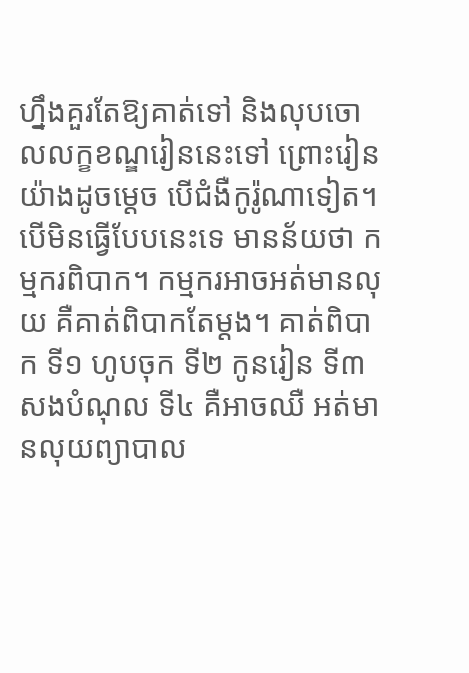ហ្នឹងគួរតែឱ្យគាត់ទៅ និងលុបចោលលក្ខខណ្ឌរៀននេះទៅ ព្រោះរៀនយ៉ាងដូចម្ដេច បើជំងឺកូរ៉ូណាទៀត។ បើមិនធ្វើបែបនេះទេ មានន័យថា កម្មករពិបាក។ កម្មករអាចអត់មានលុយ គឺគាត់ពិបាកតែម្ដង។ គាត់ពិបាក ទី១ ហូបចុក ទី២ កូនរៀន ទី៣ សងបំណុល ទី៤ គឺអាចឈឺ អត់មានលុយព្យាបាល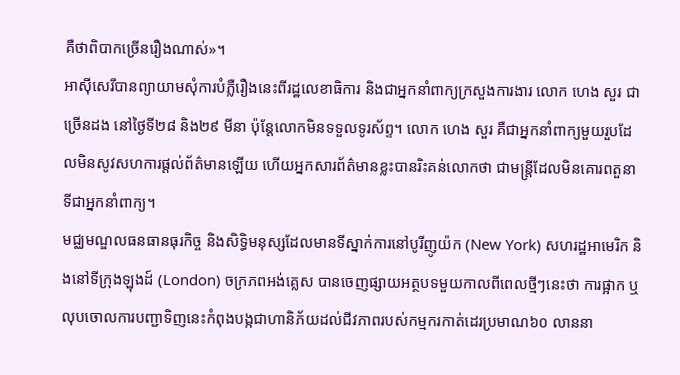គឺថាពិបាកច្រើនរឿងណាស់»។
អាស៊ីសេរីបានព្យាយាមសុំការបំភ្លឺរឿងនេះពីរដ្ឋលេខាធិការ និងជាអ្នកនាំពាក្យក្រសួងការងារ លោក ហេង សួរ ជាច្រើនដង នៅថ្ងៃទី២៨ និង២៩ មីនា ប៉ុន្តែលោកមិនទទួលទូរស័ព្ទ។ លោក ហេង សួរ គឺជាអ្នកនាំពាក្យមួយរួបដែលមិនសូវសហការផ្ដល់ព័ត៌មានឡើយ ហើយអ្នកសារព័ត៌មានខ្លះបានរិះគន់លោកថា ជាមន្ត្រីដែលមិនគោរពតួនាទីជាអ្នកនាំពាក្យ។
មជ្ឈមណ្ឌលធនធានធុរកិច្ច និងសិទ្ធិមនុស្សដែលមានទីស្នាក់ការនៅបូរីញូយ៉ក (New York) សហរដ្ឋអាមេរិក និងនៅទីក្រុងឡុងដ៍ (London) ចក្រភពអង់គ្លេស បានចេញផ្សាយអត្ថបទមួយកាលពីពេលថ្មីៗនេះថា ការផ្អាក ឬលុបចោលការបញ្ជាទិញនេះកំពុងបង្កជាហានិភ័យដល់ជីវភាពរបស់កម្មករកាត់ដេរប្រមាណ៦០ លាននា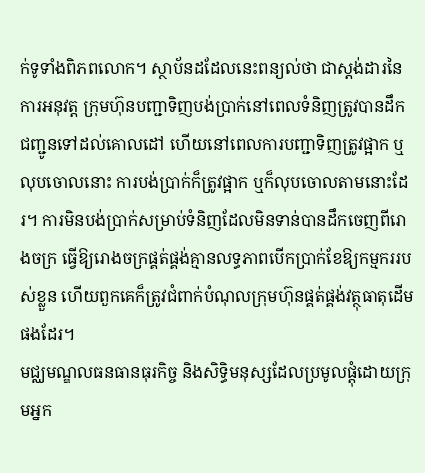ក់ទូទាំងពិភពលោក។ ស្ថាប័នដដែលនេះពន្យល់ថា ជាស្តង់ដារនៃការអនុវត្ត ក្រុមហ៊ុនបញ្ជាទិញបង់ប្រាក់នៅពេលទំនិញត្រូវបានដឹកជញ្ជូនទៅដល់គោលដៅ ហើយនៅពេលការបញ្ជាទិញត្រូវផ្អាក ឬលុបចោលនោះ ការបង់ប្រាក់ក៏ត្រូវផ្អាក ឬក៏លុបចោលតាមនោះដែរ។ ការមិនបង់ប្រាក់សម្រាប់ទំនិញដែលមិនទាន់បានដឹកចេញពីរោងចក្រ ធ្វើឱ្យរោងចក្រផ្គត់ផ្គង់គ្មានលទ្ធភាពបើកប្រាក់ខែឱ្យកម្មកររបស់ខ្លួន ហើយពួកគេក៏ត្រូវជំពាក់បំណុលក្រុមហ៊ុនផ្គត់ផ្គង់វត្ថុធាតុដើមផងដែរ។
មជ្ឈមណ្ឌលធនធានធុរកិច្ច និងសិទ្ធិមនុស្សដែលប្រមូលផ្តុំដោយក្រុមអ្នក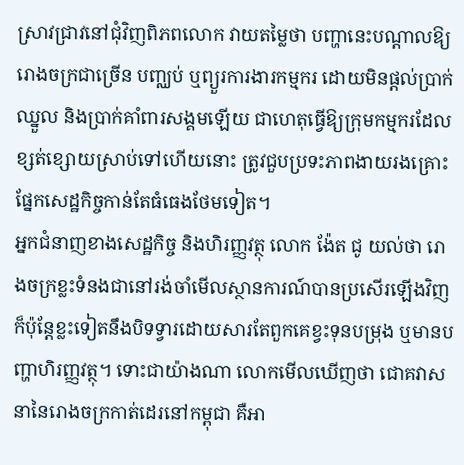ស្រាវជ្រាវនៅជុំវិញពិភពលោក វាយតម្លៃថា បញ្ហានេះបណ្តាលឱ្យរោងចក្រជាច្រើន បញ្ឈប់ ឬព្យួរការងារកម្មករ ដោយមិនផ្តល់ប្រាក់ឈ្នួល និងប្រាក់គាំពារសង្គមឡើយ ជាហេតុធ្វើឱ្យក្រុមកម្មករដែលខ្សត់ខ្សោយស្រាប់ទៅហើយនោះ ត្រូវជួបប្រទះភាពងាយរងគ្រោះផ្នែកសេដ្ឋកិច្ចកាន់តែធំធេងថែមទៀត។
អ្នកជំនាញខាងសេដ្ឋកិច្ច និងហិរញ្ញវត្ថុ លោក ង៉ែត ជូ យល់ថា រោងចក្រខ្លះទំនងជានៅរង់ចាំមើលស្ថានការណ៍បានប្រសើរឡើងវិញ ក៏ប៉ុន្តែខ្លះទៀតនឹងបិទទ្វារដោយសារតែពួកគេខ្វះទុនបម្រុង ឬមានបញ្ហាហិរញ្ញវត្ថុ។ ទោះជាយ៉ាងណា លោកមើលឃើញថា ជោគវាសនានៃរោងចក្រកាត់ដេរនៅកម្ពុជា គឺអា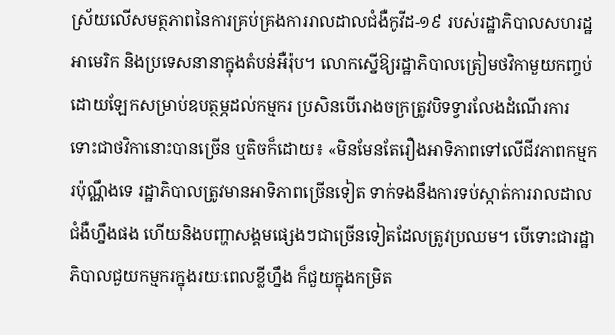ស្រ័យលើសមត្ថភាពនៃការគ្រប់គ្រងការរាលដាលជំងឺកូវីដ-១៩ របស់រដ្ឋាភិបាលសហរដ្ឋអាមេរិក និងប្រទេសនានាក្នុងតំបន់អឺរ៉ុប។ លោកស្នើឱ្យរដ្ឋាភិបាលត្រៀមថវិកាមួយកញ្ចប់ដោយឡែកសម្រាប់ឧបត្ថម្ភដល់កម្មករ ប្រសិនបើរោងចក្រត្រូវបិទទ្វារលែងដំណើរការ ទោះជាថវិកានោះបានច្រើន ឬតិចក៏ដោយ៖ «មិនមែនតែរឿងអាទិភាពទៅលើជីវភាពកម្មករប៉ុណ្ណឹងទេ រដ្ឋាភិបាលត្រូវមានអាទិភាពច្រើនទៀត ទាក់ទងនឹងការទប់ស្កាត់ការរាលដាលជំងឺហ្នឹងផង ហើយនិងបញ្ហាសង្គមផ្សេងៗជាច្រើនទៀតដែលត្រូវប្រឈម។ បើទោះជារដ្ឋាភិបាលជួយកម្មករក្នុងរយៈពេលខ្លីហ្នឹង ក៏ជួយក្នុងកម្រិត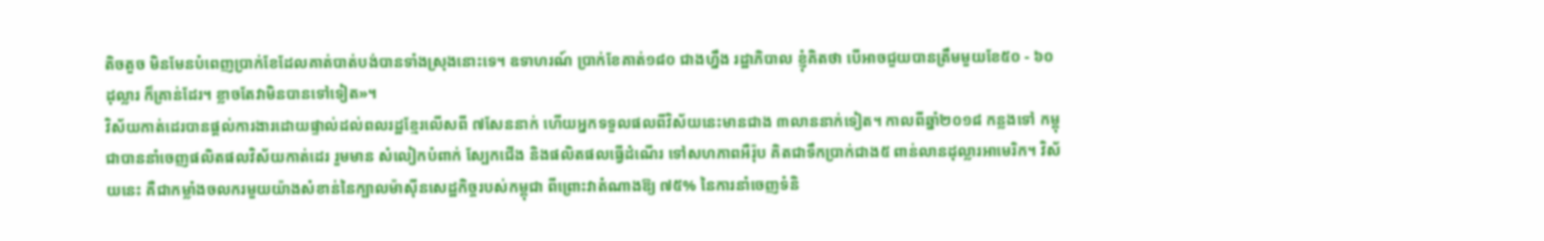តិចតួច មិនមែនបំពេញប្រាក់ខែដែលគាត់បាត់បង់បានទាំងស្រុងនោះទេ។ ឧទាហរណ៍ ប្រាក់ខែគាត់១៨០ ជាងហ្នឹង រដ្ឋាភិបាល ខ្ញុំគិតថា បើអាចជួយបានត្រឹមមួយខែ៥០ - ៦០ ដុល្លារ ក៏គ្រាន់ដែរ។ ខ្លាចតែវាមិនបានទៅទៀត»។
វិស័យកាត់ដេរបានផ្តល់ការងារដោយផ្ទាល់ដល់ពលរដ្ឋខ្មែរលើសពី ៧សែននាក់ ហើយអ្នកទទួលផលពីវិស័យនេះមានជាង ៣លាននាក់ទៀត។ កាលពីឆ្នាំ២០១៨ កន្លងទៅ កម្ពុជាបាននាំចេញផលិតផលវិស័យកាត់ដេរ រួមមាន សំលៀកបំពាក់ ស្បែកជើង និងផលិតផលធ្វើដំណើរ ទៅសហភាពអឺរ៉ុប គិតជាទឹកប្រាក់ជាង៥ ពាន់លានដុល្លារអាមេរិក។ វិស័យនេះ គឺជាកម្លាំងចលករមួយយ៉ាងសំខាន់នៃក្បាលម៉ាស៊ីនសេដ្ឋកិច្ចរបស់កម្ពុជា ពីព្រោះវាតំណាងឱ្យ ៧៥% នៃការនាំចេញទំនិ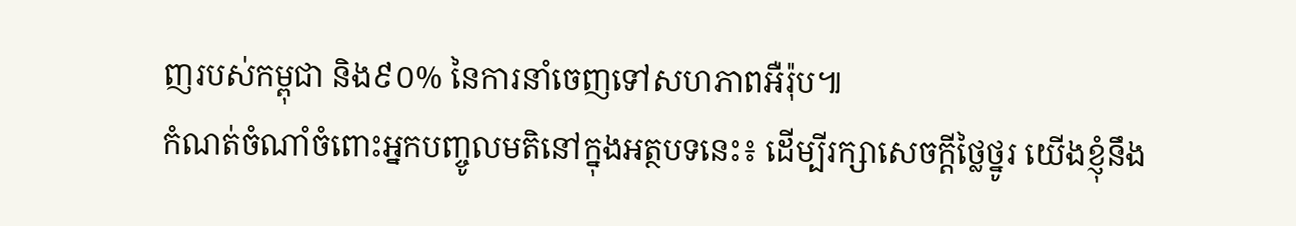ញរបស់កម្ពុជា និង៩០% នៃការនាំចេញទៅសហភាពអឺរ៉ុប៕
កំណត់ចំណាំចំពោះអ្នកបញ្ចូលមតិនៅក្នុងអត្ថបទនេះ៖ ដើម្បីរក្សាសេចក្ដីថ្លៃថ្នូរ យើងខ្ញុំនឹង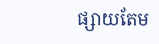ផ្សាយតែម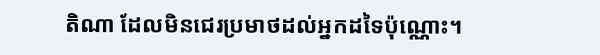តិណា ដែលមិនជេរប្រមាថដល់អ្នកដទៃប៉ុណ្ណោះ។